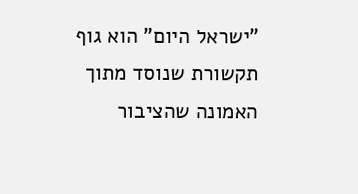"ישראל היום" הוא גוף תקשורת שנוסד מתוך האמונה שהציבור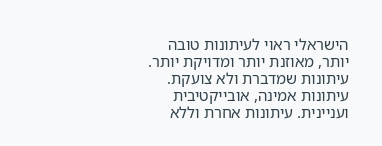הישראלי ראוי לעיתונות טובה יותר, מאוזנת יותר ומדויקת יותר. עיתונות שמדברת ולא צועקת. עיתונות אמינה, אובייקטיבית ועניינית. עיתונות אחרת וללא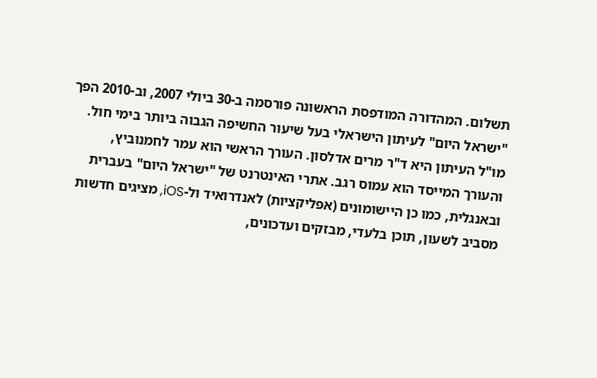תשלום. המהדורה המודפסת הראשונה פורסמה ב-30 ביולי 2007, וב-2010 הפך "ישראל היום" לעיתון הישראלי בעל שיעור החשיפה הגבוה ביותר בימי חול. מו"ל העיתון היא ד"ר מרים אדלסון. העורך הראשי הוא עמר לחמנוביץ, והעורך המייסד הוא עמוס רגב. אתרי האינטרנט של "ישראל היום" בעברית ובאנגלית, כמו כן היישומונים (אפליקציות) לאנדרואיד ול-iOS, מציגים חדשות מסביב לשעון, תוכן בלעדי, מבזקים ועדכונים,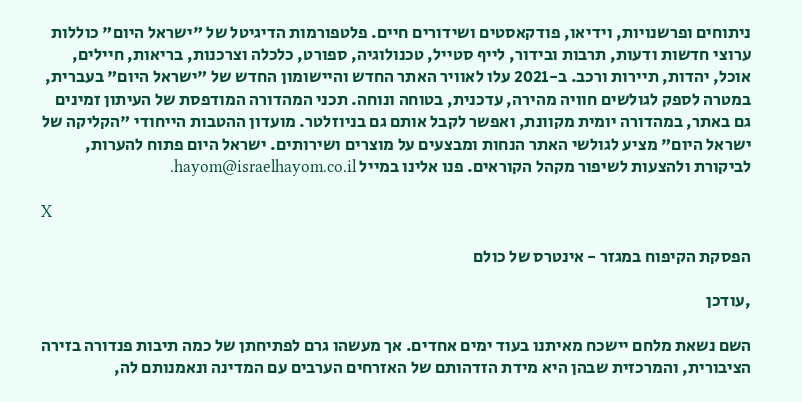ניתוחים ופרשנויות, וידיאו, פודקאסטים ושידורים חיים. פלטפורמות הדיגיטל של "ישראל היום" כוללות ערוצי חדשות ודעות, תרבות ובידור, לייף סטייל, טכנולוגיה, ספורט, כלכלה וצרכנות, בריאות, חיילים, אוכל, יהדות, תיירות ורכב. ב-2021 עלו לאוויר האתר החדש והיישומון החדש של "ישראל היום" בעברית, במטרה לספק לגולשים חוויה מהירה, עדכנית, בטוחה ונוחה. תכני המהדורה המודפסת של העיתון זמינים גם באתר, במהדורה יומית מקוונת, ואפשר לקבל אותם גם בניוזלטר. מועדון ההטבות הייחודי "הקליקה של ישראל היום" מציע לגולשי האתר הנחות ומבצעים על מוצרים ושירותים. ישראל היום פתוח להערות, לביקורת ולהצעות לשיפור מקהל הקוראים. פנו אלינו במייל hayom@israelhayom.co.il.

X

הפסקת הקיפוח במגזר - אינטרס של כולם

,עודכן

השם נשאת מלחם יישכח מאיתנו בעוד ימים אחדים. אך מעשהו גרם לפתיחתן של כמה תיבות פנדורה בזירה הציבורית, והמרכזית שבהן היא מידת הזדהותם של האזרחים הערבים עם המדינה ונאמנותם לה,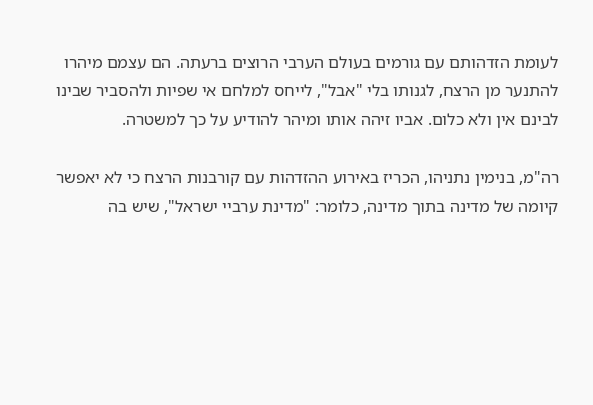לעומת הזדהותם עם גורמים בעולם הערבי הרוצים ברעתה. הם עצמם מיהרו להתנער מן הרצח, לגנותו בלי "אבל", לייחס למלחם אי שפיות ולהסביר שבינו לבינם אין ולא כלום. אביו זיהה אותו ומיהר להודיע על כך למשטרה.

רה"מ, בנימין נתניהו, הכריז באירוע ההזדהות עם קורבנות הרצח כי לא יאפשר קיומה של מדינה בתוך מדינה, כלומר: "מדינת ערביי ישראל", שיש בה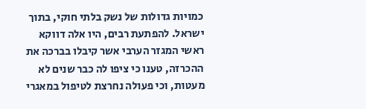כמויות גדולות של נשק בלתי חוקי, בתוך ישראל. להפתעת רבים, היו אלה דווקא ראשי המגזר הערבי אשר קיבלו בברכה את ההכרזה, טענו כי ציפו לה כבר שנים לא מעטות, וכי פעולה נחרצת לטיפול במאגרי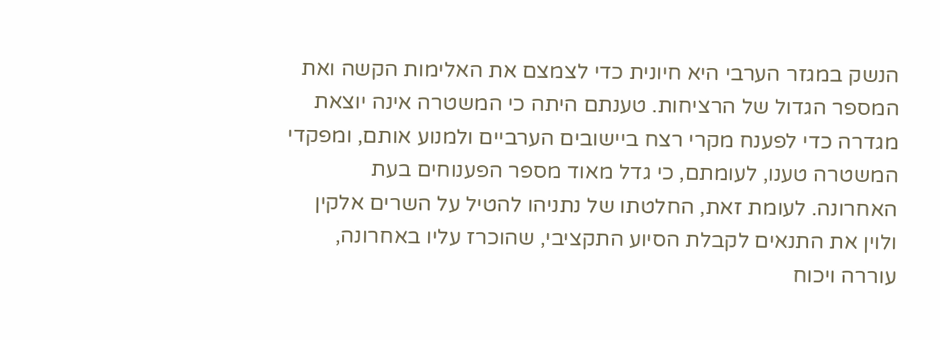הנשק במגזר הערבי היא חיונית כדי לצמצם את האלימות הקשה ואת המספר הגדול של הרציחות. טענתם היתה כי המשטרה אינה יוצאת מגדרה כדי לפענח מקרי רצח ביישובים הערביים ולמנוע אותם, ומפקדי המשטרה טענו, לעומתם, כי גדל מאוד מספר הפענוחים בעת האחרונה. לעומת זאת, החלטתו של נתניהו להטיל על השרים אלקין ולוין את התנאים לקבלת הסיוע התקציבי, שהוכרז עליו באחרונה, עוררה ויכוח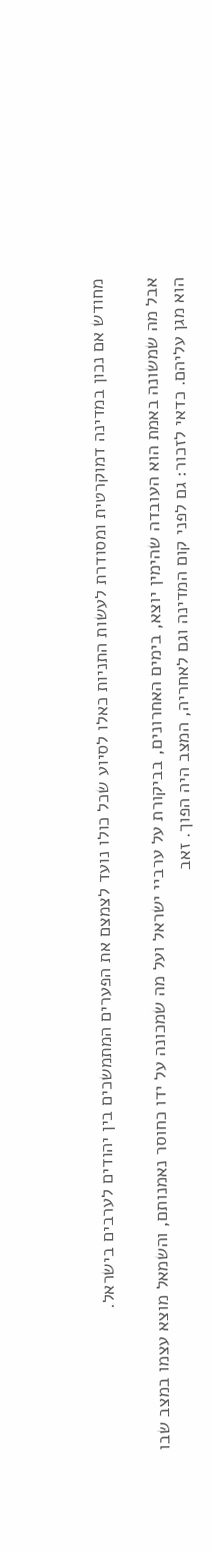מחודש אם נכון במדינה דמוקרטית ומסודרת לעשות התניות כאלו לסיוע שכל כולו נועד לצמצם את הפערים המתמשכים בין יהודים לערבים בישראל.

אבל מה שמשונה באמת הוא העובדה שהימין יוצא, בימים האחרונים, בביקורת על ערביי ישראל ועל מה שמכונה על ידו כחוסר נאמנותם, והשמאל מוצא עצמו במצב שבו הוא מגן עליהם. כדאי לזכור: גם לפני קום המדינה וגם לאחריה, המצב היה הפוך. זאב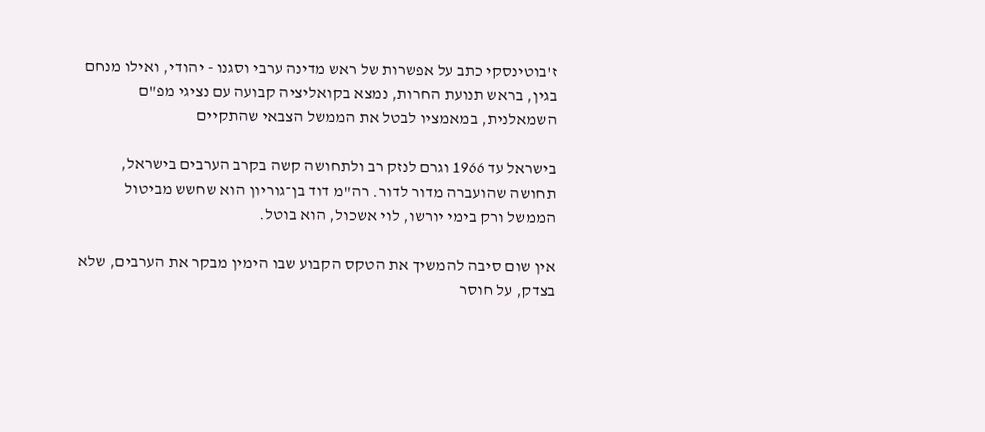ז'בוטינסקי כתב על אפשרות של ראש מדינה ערבי וסגנו - יהודי, ואילו מנחם בגין, בראש תנועת החרות, נמצא בקואליציה קבועה עם נציגי מפ"ם השמאלנית, במאמציו לבטל את הממשל הצבאי שהתקיים

בישראל עד 1966 וגרם לנזק רב ולתחושה קשה בקרב הערבים בישראל, תחושה שהועברה מדור לדור. רה"מ דוד בן־גוריון הוא שחשש מביטול הממשל ורק בימי יורשו, לוי אשכול, הוא בוטל.

אין שום סיבה להמשיך את הטקס הקבוע שבו הימין מבקר את הערבים, שלא בצדק, על חוסר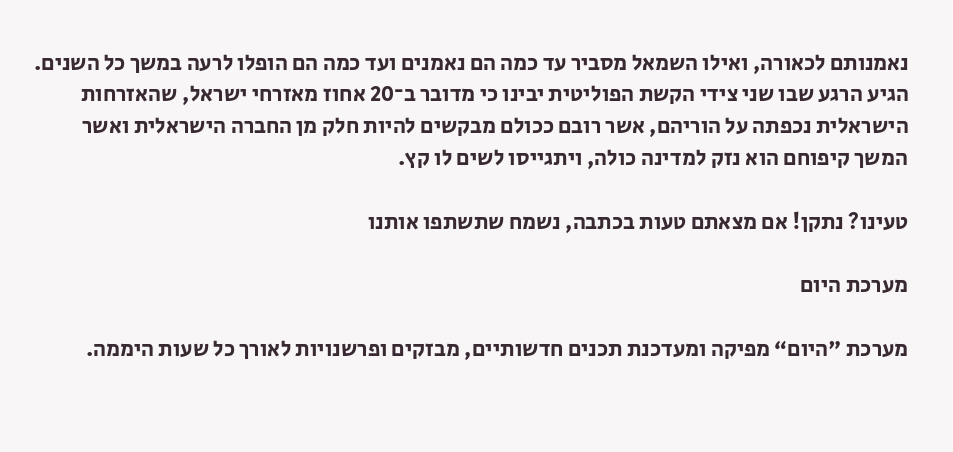נאמנותם לכאורה, ואילו השמאל מסביר עד כמה הם נאמנים ועד כמה הם הופלו לרעה במשך כל השנים. הגיע הרגע שבו שני צידי הקשת הפוליטית יבינו כי מדובר ב־20 אחוז מאזרחי ישראל, שהאזרחות הישראלית נכפתה על הוריהם, אשר רובם ככולם מבקשים להיות חלק מן החברה הישראלית ואשר המשך קיפוחם הוא נזק למדינה כולה, ויתגייסו לשים לו קץ.

טעינו? נתקן! אם מצאתם טעות בכתבה, נשמח שתשתפו אותנו

מערכת היום

מערכת "היום“ מפיקה ומעדכנת תכנים חדשותיים, מבזקים ופרשנויות לאורך כל שעות היממה.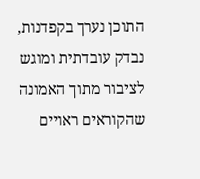התוכן נערך בקפדנות, נבדק עובדתית ומוגש לציבור מתוך האמונה שהקוראים ראויים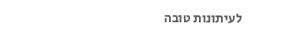לעיתונות טובה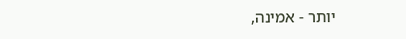יותר - אמינה,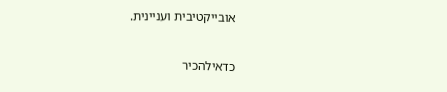אובייקטיבית ועניינית.

כדאילהכיר